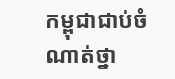កម្ពុជាជាប់ចំណាត់ថ្នា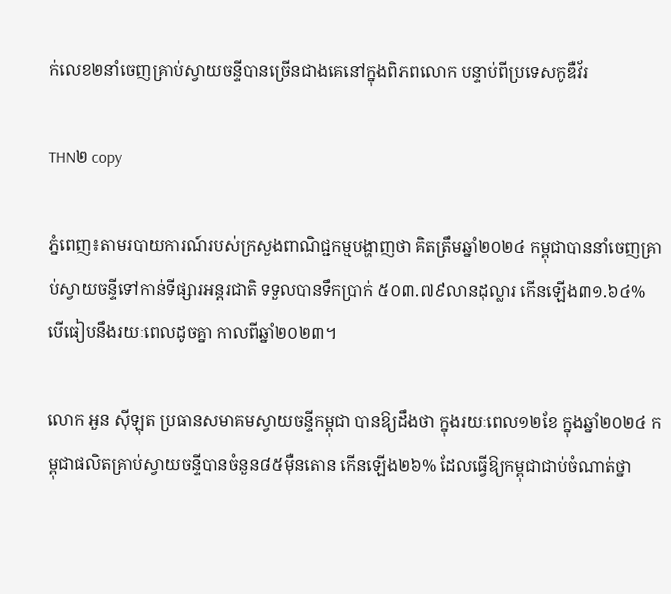ក់លេខ២នាំចេញគ្រាប់ស្វាយចន្ទីបានច្រើនជាងគេនៅក្នុងពិភពលោក បន្ទាប់ពីប្រទេសកូឌឺវ័រ

THN២ copy

ភ្នំពេញ៖តាមរបាយការណ៍របស់ក្រសួងពាណិជ្ជកម្មបង្ហាញថា គិតត្រឹមឆ្នាំ២០២៤ កម្ពុជាបាននាំចេញគ្រាប់ស្វាយចន្ទីទៅកាន់ទីផ្សារអន្តរជាតិ ទទួលបានទឹកប្រាក់ ៥០៣.៧៩លានដុល្លារ កើនឡើង៣១.៦៤% បើធៀបនឹងរយៈពេលដូចគ្នា កាលពីឆ្នាំ២០២៣។

លោក អួន ស៊ីឡុត ប្រធានសមាគមស្វាយចន្ទីកម្ពុជា បានឱ្យដឹងថា ក្នុងរយៈពេល១២ខែ ក្នុងឆ្នាំ២០២៤ កម្ពុជាផលិតគ្រាប់ស្វាយចន្ទីបានចំនួន៨៥ម៉ឺនតោន កើនឡើង២៦% ដែលធ្វើឱ្យកម្ពុជាជាប់ចំណាត់ថ្នា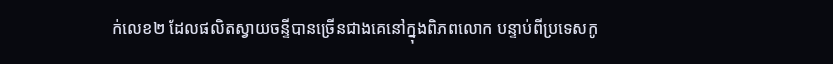ក់លេខ២ ដែលផលិតស្វាយចន្ទីបានច្រើនជាងគេនៅក្នុងពិភពលោក បន្ទាប់ពីប្រទេសកូ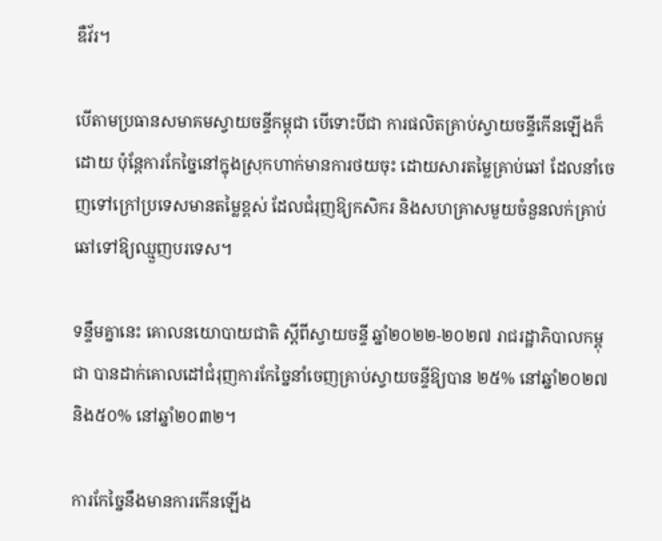ឌឺវ័រ។

បើតាមប្រធានសមាគមស្វាយចន្ទីកម្ពុជា បើទោះបីជា ការផលិតគ្រាប់ស្វាយចន្ទីកើនឡើងក៏ដោយ ប៉ុន្តែការកែច្នៃនៅក្នុងស្រុកហាក់មានការថយចុះ ដោយសារតម្លៃគ្រាប់ឆៅ ដែលនាំចេញទៅក្រៅប្រទេសមានតម្លៃខ្ពស់ ដែលជំរុញឱ្យកសិករ និងសហគ្រាសមួយចំនួនលក់គ្រាប់ឆៅទៅឱ្យឈ្មួញបរទេស។

ទន្ទឹមគ្នានេះ គោលនយោបាយជាតិ ស្តីពីស្វាយចន្ទី ឆ្នាំ២០២២-២០២៧ រាជរដ្ឋាភិបាលកម្ពុជា បានដាក់គោលដៅជំរុញការកែច្នៃនាំចេញគ្រាប់ស្វាយចន្ទីឱ្យបាន ២៥% នៅឆ្នាំ២០២៧ និង៥០% នៅឆ្នាំ២០៣២។

ការកែច្នៃនឹងមានការកើនឡើង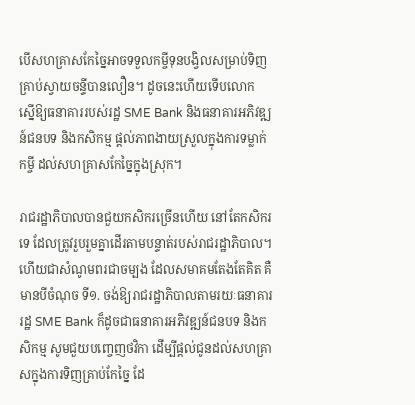បើសហគ្រាសកែច្នៃអាចទទួលកម្ចីទុនបង្វិលសម្រាប់ទិញគ្រាប់ស្វាយចន្ទីបានលឿន។ ដូចនេះហើយទើបលោក ស្នើឱ្យធនាគាររបស់រដ្ឋ SME Bank និងធនាគារអភិវឌ្ឍន៍ជនបទ និងកសិកម្ម ផ្តល់ភាពងាយស្រួលក្នុងការទម្លាក់កម្ចី ដល់សហគ្រាសកែច្នៃក្នុងស្រុក។

រាជរដ្ឋាភិបាលបានជួយកសិករច្រើនហើយ នៅតែកសិករទេ ដែលត្រូវរួបរួមគ្នាដើរតាមបន្ទាត់របស់រាជរដ្ឋាភិបាល។ ហើយជាសំណូមពរជាចម្បង ដែលសមាគមតែងតែគិត គឺមានបីចំណុច ទី១. ចង់ឱ្យរាជរដ្ឋាភិបាលតាមរយៈធនាគាររដ្ឋ SME Bank ក៏ដូចជាធនាគារអភិវឌ្ឍន៍ជនបទ និងកសិកម្ម សូមជួយបញ្ចេញថវិកា ដើម្បីផ្តល់ជូនដល់សហគ្រាសក្នុងការទិញគ្រាប់កែច្នៃ ដែ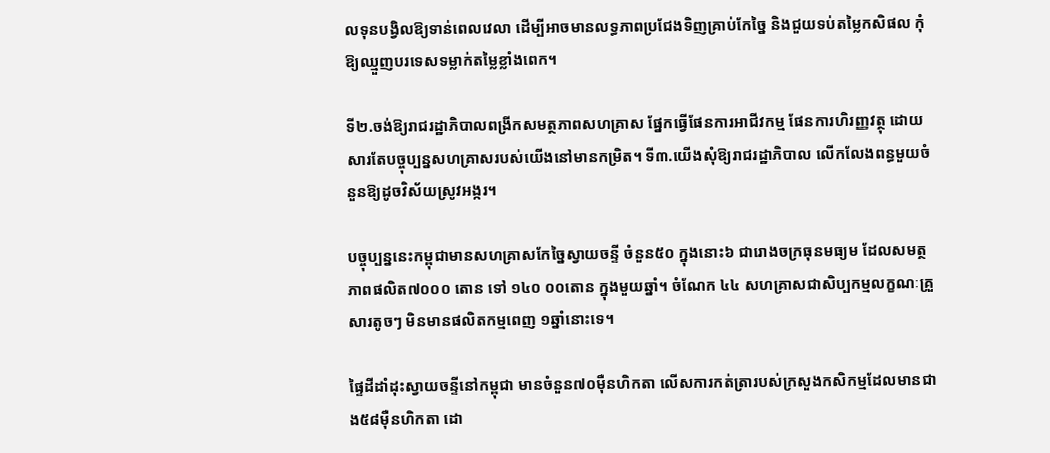លទុនបង្វិលឱ្យទាន់ពេលវេលា ដើម្បីអាចមានលទ្ធភាពប្រជែងទិញគ្រាប់កែច្នៃ និងជួយទប់តម្លៃកសិផល កុំឱ្យឈ្មួញបរទេសទម្លាក់តម្លៃខ្លាំងពេក។

ទី២.ចង់ឱ្យរាជរដ្ឋាភិបាលពង្រីកសមត្ថភាពសហគ្រាស ផ្នែកធ្វើផែនការអាជីវកម្ម ផែនការហិរញ្ញវត្ថុ ដោយសារតែបច្ចុប្បន្នសហគ្រាសរបស់យើងនៅមានកម្រិត។ ទី៣.យើងសុំឱ្យរាជរដ្ឋាភិបាល លើកលែងពន្ធមួយចំនួនឱ្យដូចវិស័យស្រូវអង្ករ។

បច្ចុប្បន្ននេះកម្ពុជាមានសហគ្រាសកែច្នៃស្វាយចន្ទី ចំនួន៥០ ក្នុងនោះ៦ ជារោងចក្រធុនមធ្យម ដែលសមត្ថភាពផលិត៧០០០ តោន ទៅ ១៤០ ០០តោន ក្នុងមួយឆ្នាំ។ ចំណែក ៤៤ សហគ្រាសជាសិប្បកម្មលក្ខណៈគ្រួសារតូចៗ មិនមានផលិតកម្មពេញ ១ឆ្នាំនោះទេ។

ផ្ទៃដីដាំដុះស្វាយចន្ទីនៅកម្ពុជា មានចំនួន៧០ម៉ឺនហិកតា លើសការកត់ត្រារបស់ក្រសួងកសិកម្មដែលមានជាង៥៨ម៉ឺនហិកតា ដោ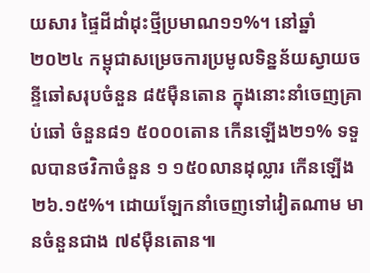យសារ ផ្ទៃដីដាំដុះថ្មីប្រមាណ១១%។ នៅឆ្នាំ២០២៤ កម្ពុជាសម្រេចការប្រមូលទិន្នន័យស្វាយចន្ទីឆៅសរុបចំនួន ៨៥ម៉ឺនតោន ក្នុងនោះនាំចេញគ្រាប់ឆៅ ចំនួន៨១ ៥០០០តោន កើនឡើង២១% ទទួលបានថវិកាចំនួន ១ ១៥០លានដុល្លារ កើនឡើង ២៦.១៥%។ ដោយឡែកនាំចេញទៅវៀតណាម មានចំនួនជាង ៧៩ម៉ឺនតោន៕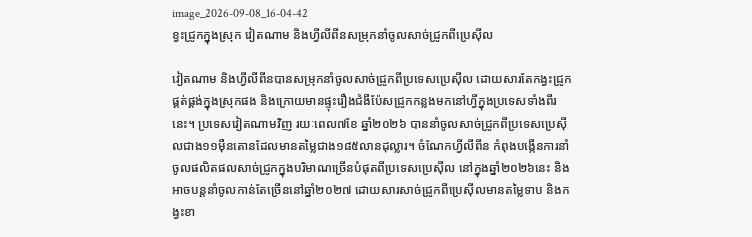image_2026-09-08_16-04-42
ខ្វះជ្រូកក្នុងស្រុក វៀតណាម និងហ្វីលីពីនសម្រុកនាំចូលសាច់ជ្រូកពីប្រេស៊ីល

វៀតណាម និងហ្វីលីពីនបានសម្រុកនាំចូលសាច់ជ្រូកពីប្រទេសប្រេស៊ីល ដោយសារតែកង្វះជ្រូកផ្គត់ផ្គង់ក្នុងស្រុកផង និងក្រោយមានផ្ទុះរឿងជំងឺប៉ែសជ្រូកកន្លងមកនៅហ្វីក្នុងប្រទេសទាំងពីរនេះ។ ប្រទេសវៀតណាមវិញ រយៈពេល៧ខែ ឆ្នាំ២០២៦ បាននាំចូលសាច់ជ្រូកពីប្រទេសប្រេស៊ីលជាង១១ម៉ឺនតោនដែលមានតម្លៃជាង១៨៥លានដុល្លារ។ ចំណែកហ្វីលីពីន កំពុងបង្កើនការនាំចូលផលិតផលសាច់ជ្រូកក្នុងបរិមាណច្រើនបំផុតពីប្រទេសប្រេស៊ីល នៅក្នុងឆ្នាំ២០២៦នេះ និងអាចបន្តនាំចូលកាន់តែច្រើននៅឆ្នាំ២០២៧ ដោយសារសាច់ជ្រូកពីប្រេស៊ីលមានតម្លៃទាប និងកង្វះខា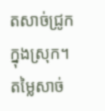តសាច់ជ្រូកក្នុងស្រុក។ តម្លៃសាច់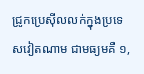ជ្រូកប្រេស៊ីលលក់ក្នុងប្រទេសវៀតណាម ជាមធ្យមគឺ ១,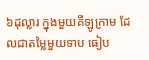៦ដុល្លារ ក្នុងមួយគីឡូក្រាម ដែលជាតម្លៃមួយទាប ធៀប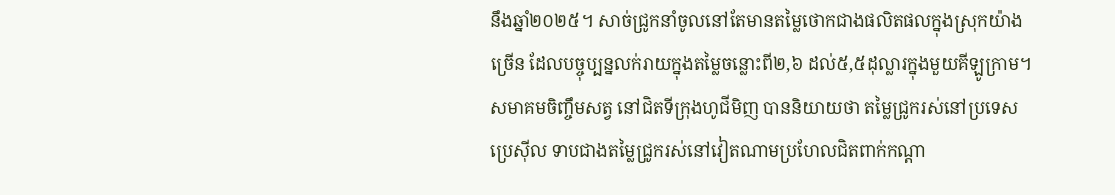នឹងឆ្នាំ២០២៥។ សាច់ជ្រូកនាំចូលនៅតែមានតម្លៃថោកជាងផលិតផលក្នុងស្រុកយ៉ាងច្រើន ដែលបច្ចុប្បន្នលក់រាយក្នុងតម្លៃចន្លោះពី២,៦ ដល់៥,៥ដុល្លារក្នុងមួយគីឡូក្រាម។ សមាគមចិញ្ចឹមសត្វ នៅជិតទីក្រុងហូជីមិញ បាននិយាយថា តម្លៃជ្រូករស់នៅប្រទេសប្រេស៊ីល ទាបជាងតម្លៃជ្រូករស់នៅវៀតណាមប្រហែលជិតពាក់កណ្ដា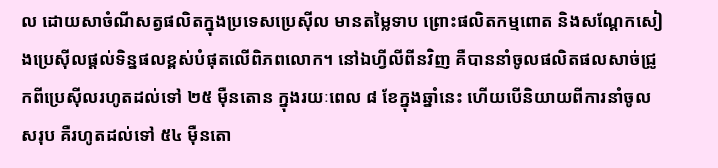ល ដោយសាចំណីសត្វផលិតក្នុងប្រទេសប្រេស៊ីល មានតម្លៃទាប ព្រោះផលិតកម្មពោត និងសណ្តែកសៀងប្រេស៊ីលផ្តល់ទិន្នផលខ្ពស់បំផុតលើពិភពលោក។ នៅឯហ្វីលីពីនវិញ គឺបាននាំចូលផលិតផលសាច់ជ្រូកពីប្រេស៊ីលរហូតដល់ទៅ ២៥ ម៉ឺនតោន ក្នុងរយៈពេល ៨ ខែក្នុងឆ្នាំនេះ ហើយបើនិយាយពីការនាំចូលសរុប គឺរហូតដល់ទៅ ៥៤ ម៉ឺនតោ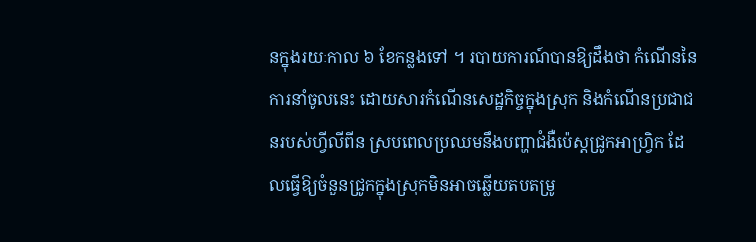នក្នុងរយៈកាល ៦ ខែកន្លងទៅ ។ របាយការណ៍បានឱ្យដឹងថា កំណើននៃការនាំចូលនេះ ដោយសារកំណើនសេដ្ឋកិច្ចក្នុងស្រុក និងកំណើនប្រជាជនរបស់ហ្វីលីពីន ស្របពេលប្រឈមនឹងបញ្ហាជំងឺប៉េស្តជ្រូកអាហ្វ្រិក ដែលធ្វើឱ្យចំនួនជ្រូកក្នុងស្រុកមិនអាចឆ្លើយតបតម្រូ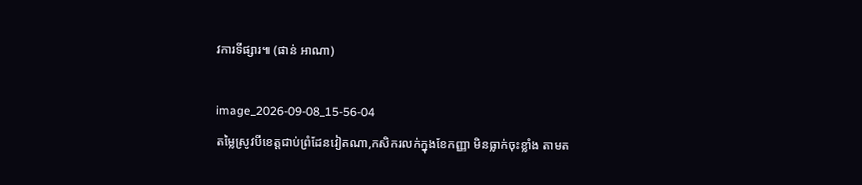វការទីផ្សារ៕ (ផាន់ អាណា)

image_2026-09-08_15-56-04
តម្លៃស្រូវបីខេត្តជាប់ព្រំដែនវៀតណា,កសិករលក់ក្នុងខែកញ្ញា មិនធ្លាក់ចុះខ្លាំង តាមត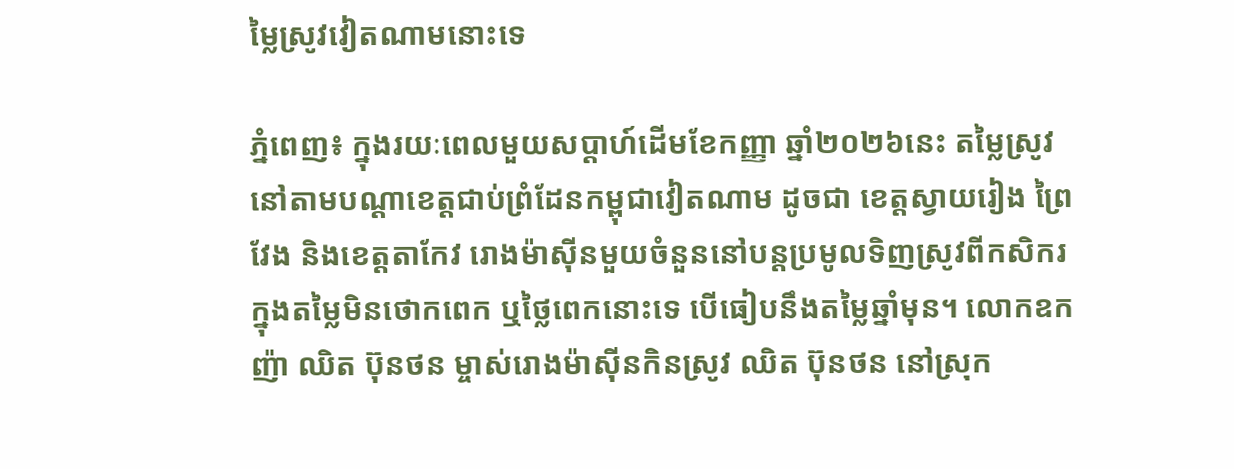ម្លៃស្រូវវៀតណាមនោះទេ

ភ្នំពេញ៖ ក្នុងរយៈពេលមួយសប្តាហ៍ដើមខែកញ្ញា ឆ្នាំ២០២៦នេះ តម្លៃស្រូវនៅតាមបណ្តាខេត្តជាប់ព្រំដែនកម្ពុជាវៀតណាម ដូចជា ខេត្តស្វាយរៀង ព្រៃវែង និងខេត្តតាកែវ រោងម៉ាស៊ីនមួយចំនួននៅបន្តប្រមូលទិញស្រូវពីកសិករ ក្នុងតម្លៃមិនថោកពេក ឬថ្លៃពេកនោះទេ បើធៀបនឹងតម្លៃឆ្នាំមុន។ លោកឧកញ៉ា ឈិត ប៊ុនថន ម្ចាស់រោងម៉ាស៊ីនកិនស្រូវ ឈិត ប៊ុនថន នៅស្រុក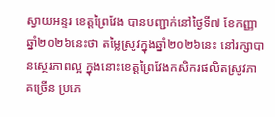ស្វាយអន្ទរ ខេត្តព្រៃវែង បានបញ្ជាក់នៅថ្ងៃទី៧ ខែកញ្ញា ឆ្នាំ២០២៦នេះថា តម្លៃស្រូវក្នុងឆ្នាំ២០២៦នេះ នៅរក្សាបានស្ថេរភាពល្អ ក្នុងនោះខេត្តព្រៃវែងកសិករផលិតស្រូវភាគច្រើន ប្រភេ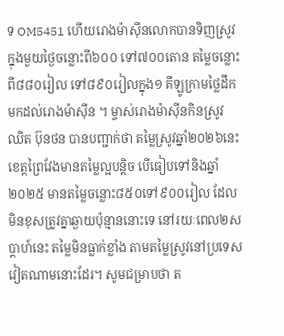ទ OM5451 ហើយរោងម៉ាស៊ីនលោកបានទិញស្រូវក្នុងមួយថ្ងៃចន្លោះពី៦០០ ទៅ៧០០តោន តម្លៃចន្លោះពី៨៨០រៀល ទៅ៨៩០រៀលក្នុង១ គីឡូក្រាមថ្លៃដឹកមកដល់រោងម៉ាស៊ីន ។ ម្ចាស់រោងម៉ាស៊ីនកិនស្រូវ ឈិត ប៊ុនថន បានបញ្ជាក់ថា តម្លៃស្រូវឆ្នាំ២០២៦នេះ ខេត្តព្រៃវែងមានតម្លៃល្អបន្តិច បើធៀបទៅនិងឆ្នាំ២០២៥ មានតម្លៃចន្លោះ៨៥០ទៅ៩០០រៀល ដែលមិនខុសត្រូវគ្នាឆ្ងាយប៉ុន្មាននោះទេ នៅរយៈពេល២សប្តាហ៍នេះ តម្លៃមិនធ្លាក់ខ្លាំង តាមតម្លៃស្រូវនៅប្រទេសវៀតណាមនោះដែរ។ សូមជម្រាបថា ត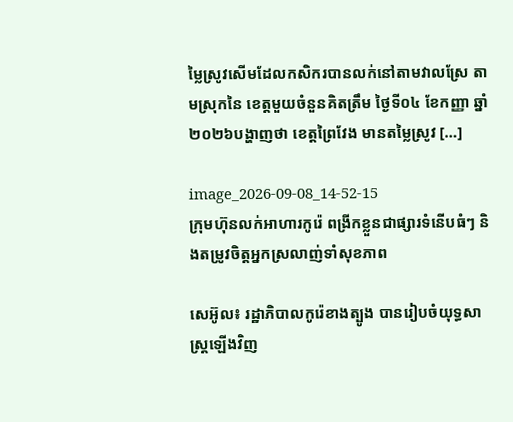ម្លៃស្រូវសើមដែលកសិករបានលក់នៅតាមវាលស្រែ តាមស្រុកនៃ ខេត្តមួយចំនួនគិតត្រឹម ថ្ងៃទី០៤ ខែកញ្ញា ឆ្នាំ២០២៦បង្ហាញថា ខេត្តព្រៃវែង មានតម្លៃស្រូវ […]

image_2026-09-08_14-52-15
ក្រុមហ៊ុនលក់អាហារកូរ៉េ ពង្រីកខ្លួនជាផ្សារទំនើបធំៗ និងតម្រូវចិត្តអ្នកស្រលាញ់ទាំសុខភាព

សេអ៊ូល៖ រដ្ឋាភិបាលកូរ៉េខាងត្បូង បានរៀបចំយុទ្ធសាស្ត្រឡើងវិញ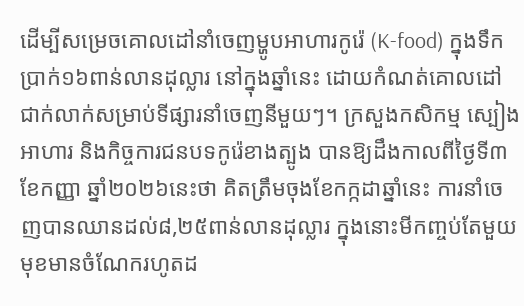ដើម្បីសម្រេចគោលដៅនាំចេញម្ហូបអាហារកូរ៉េ (K-food) ក្នុងទឹកប្រាក់១៦ពាន់លានដុល្លារ នៅក្នុងឆ្នាំនេះ ដោយកំណត់គោលដៅជាក់លាក់សម្រាប់ទីផ្សារនាំចេញនីមួយៗ។ ក្រសួងកសិកម្ម ស្បៀងអាហារ និងកិច្ចការជនបទកូរ៉េខាងត្បូង បានឱ្យដឹងកាលពីថ្ងៃទី៣ ខែកញ្ញា ឆ្នាំ២០២៦នេះថា គិតត្រឹមចុងខែកក្កដាឆ្នាំនេះ ការនាំចេញបានឈានដល់៨,២៥ពាន់លានដុល្លារ ក្នុងនោះមីកញ្ចប់តែមួយមុខមានចំណែករហូតដ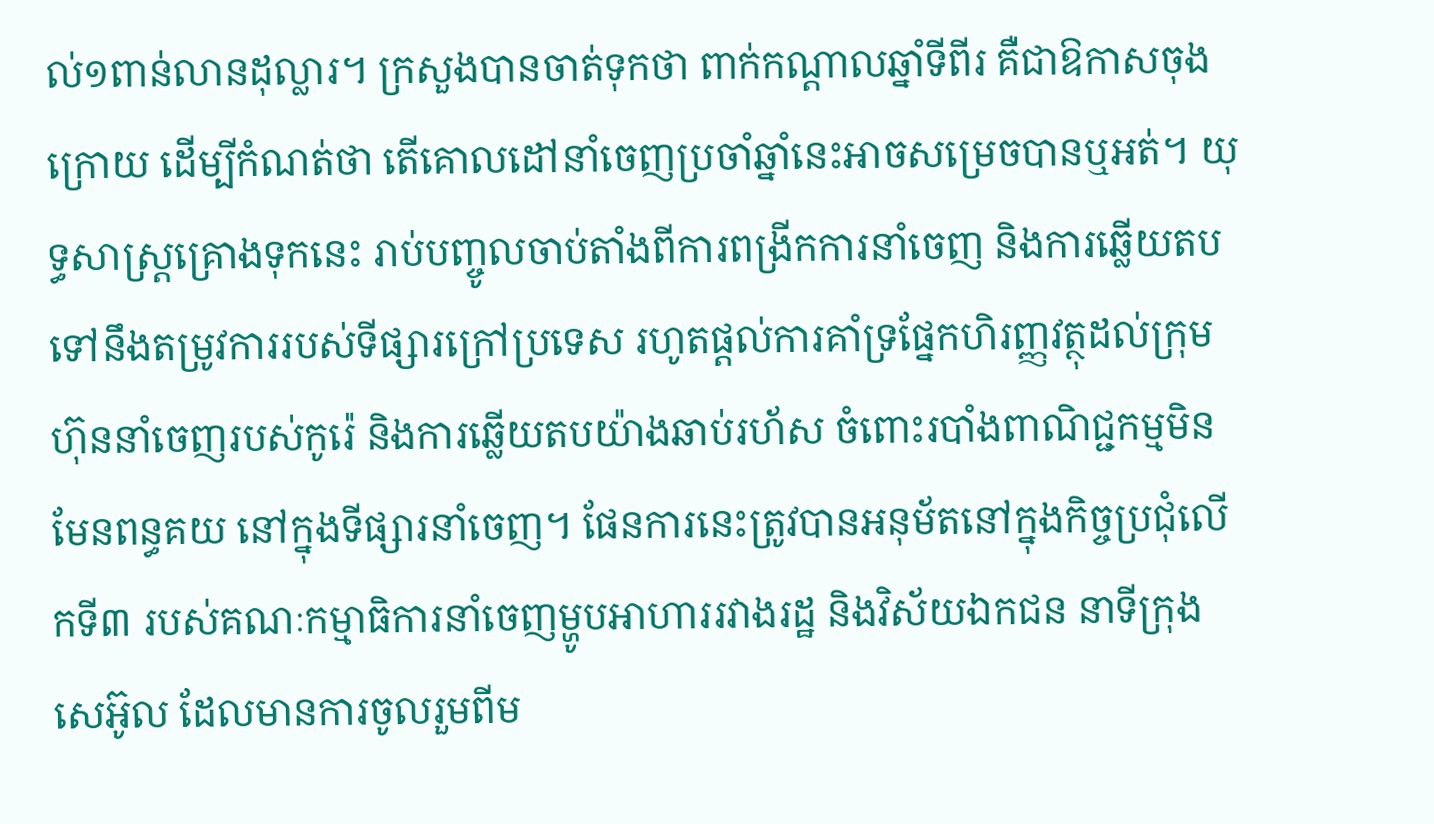ល់១ពាន់លានដុល្លារ។ ក្រសួងបានចាត់ទុកថា ពាក់កណ្តាលឆ្នាំទីពីរ គឺជាឱកាសចុងក្រោយ ដើម្បីកំណត់ថា តើគោលដៅនាំចេញប្រចាំឆ្នាំនេះអាចសម្រេចបានឬអត់។ យុទ្ធសាស្ត្រគ្រោងទុកនេះ រាប់បញ្ចូលចាប់តាំងពីការពង្រីកការនាំចេញ និងការឆ្លើយតបទៅនឹងតម្រូវការរបស់ទីផ្សារក្រៅប្រទេស រហូតផ្តល់ការគាំទ្រផ្នែកហិរញ្ញវត្ថុដល់ក្រុមហ៊ុននាំចេញរបស់កូរ៉េ និងការឆ្លើយតបយ៉ាងឆាប់រហ័ស ចំពោះរបាំងពាណិជ្ជកម្មមិនមែនពន្ធគយ នៅក្នុងទីផ្សារនាំចេញ។ ផែនការនេះត្រូវបានអនុម័តនៅក្នុងកិច្ចប្រជុំលើកទី៣ របស់គណៈកម្មាធិការនាំចេញម្ហូបអាហាររវាងរដ្ឋ និងវិស័យឯកជន នាទីក្រុងសេអ៊ូល ដែលមានការចូលរួមពីម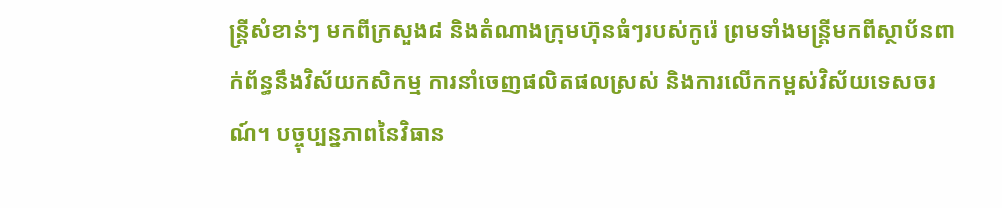ន្ត្រីសំខាន់ៗ មកពីក្រសួង៨ និងតំណាងក្រុមហ៊ុនធំៗរបស់កូរ៉េ ព្រមទាំងមន្ត្រីមកពីស្ថាប័នពាក់ព័ន្ធនឹងវិស័យកសិកម្ម ការនាំចេញផលិតផលស្រស់ និងការលើកកម្ពស់វិស័យទេសចរណ៍។ បច្ចុប្បន្នភាពនៃវិធាន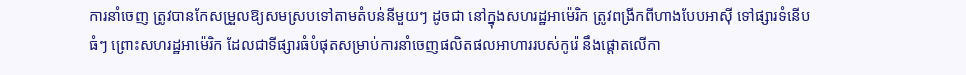ការនាំចេញ ត្រូវបានកែសម្រួលឱ្យសមស្របទៅតាមតំបន់នីមួយៗ ដូចជា នៅក្នុងសហរដ្ឋអាម៉េរិក ត្រូវពង្រីកពីហាងបែបអាស៊ី ទៅផ្សារទំនើបធំៗ ព្រោះសហរដ្ឋអាម៉េរិក ដែលជាទីផ្សារធំបំផុតសម្រាប់ការនាំចេញផលិតផលអាហាររបស់កូរ៉េ នឹងផ្តោតលើកា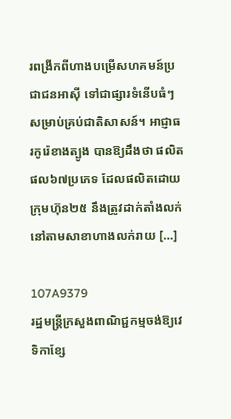រពង្រីកពីហាងបម្រើសហគមន៍ប្រជាជនអាស៊ី ទៅជាផ្សារទំនើបធំៗ សម្រាប់គ្រប់ជាតិសាសន៍។ អាជ្ញាធរកូរ៉េខាងត្បូង បានឱ្យដឹងថា ផលិតផល៦៧ប្រភេទ ដែលផលិតដោយក្រុមហ៊ុន២៥ នឹងត្រូវដាក់តាំងលក់នៅតាមសាខាហាងលក់រាយ […]

107A9379
រដ្ឋមន្ត្រីក្រសួងពាណិជ្ជកម្មចង់ឱ្យវេទិកាខ្សែ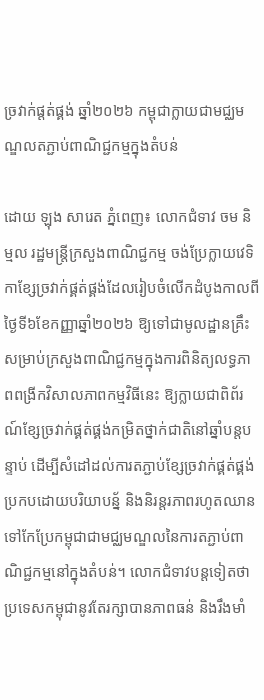ច្រវាក់ផ្តត់ផ្គង់ ឆ្នាំ២០២៦ កម្ពុជាក្លាយជាមជ្ឈមណ្ឌលតភ្ជាប់ពាណិជ្ជកម្មក្នុងតំបន់

ដោយ ឡុង សារេត ភ្នំពេញ៖ លោកជំទាវ ចម និម្មល រដ្ឋមន្ត្រីក្រសួងពាណិជ្ជកម្ម ចង់ប្រែក្លាយវេទិកាខ្សែច្រវាក់ផ្គត់ផ្គង់ដែលរៀបចំលើកដំបូងកាលពីថ្ងៃទី៦ខែកញ្ញាឆ្នាំ២០២៦ ឱ្យទៅជាមូលដ្ឋានគ្រឹះសម្រាប់ក្រសួងពាណិជ្ជកម្មក្នុងការពិនិត្យលទ្ធភាពពង្រីកវិសាលភាពកម្មវិធីនេះ ឱ្យក្លាយជាពិព័រណ៍ខ្សែច្រវាក់ផ្គត់ផ្គង់កម្រិតថ្នាក់ជាតិនៅឆ្នាំបន្តបន្ទាប់ ដើម្បីសំដៅដល់ការតភ្ជាប់ខ្សែច្រវាក់ផ្គត់ផ្គង់ប្រកបដោយបរិយាបន្ន័ និងនិរន្តរភាពរហូតឈានទៅកែប្រែកម្ពុជាជាមជ្ឈមណ្ឌលនៃការតភ្ជាប់ពាណិជ្ជកម្មនៅក្នុងតំបន់។ លោកជំទាវបន្តទៀតថា ប្រទេសកម្ពុជានូវតែរក្សាបានភាពធន់ និងរឹងមាំ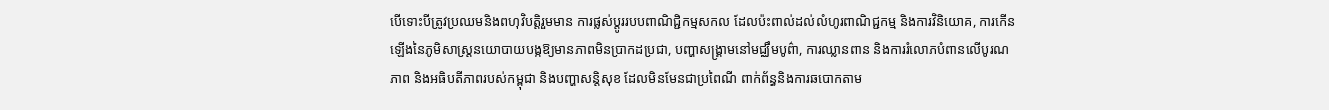បើទោះបីត្រូវប្រឈមនិងពហុវិបត្តិរួមមាន ការផ្លស់ប្តូររបបពាណិជ្ជិកម្មសកល ដែលប៉ះពាល់ដល់លំហូរពាណិជ្ជកម្ម និងការវិនិយោគ, ការកើនឡើងនៃភូមិសាស្ត្រនយោបាយបង្កឱ្យមានភាពមិនប្រាកដប្រជា, បញ្ហាសង្គ្រាមនៅមជ្ឈឹមបូព៌ា, ការឈ្លានពាន និងការរំលោភបំពានលើបូរណភាព និងអធិបតីភាពរបស់កម្ពុជា និងបញ្ហាសន្តិសុខ ដែលមិនមែនជាប្រពៃណី ពាក់ព័ន្ធនិងការឆបោកតាម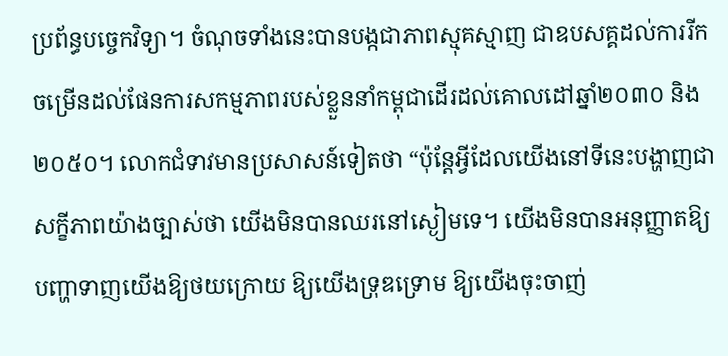ប្រព័ន្ធបច្ចេកវិទ្យា។ ចំណុចទាំងនេះបានបង្កជាភាពស្មុគស្មាញ ជាឧបសគ្គដល់ការរីកចម្រើនដល់ផែនការសកម្មភាពរបស់ខ្លួននាំកម្ពុជាដើរដល់គោលដៅឆ្នាំ២០៣០ និង២០៥០។ លោកជំទាវមានប្រសាសន៍ទៀតថា “ប៉ុន្តែអ្វីដែលយើងនៅទីនេះបង្ហាញជាសក្ខីភាពយ៉ាងច្បាស់ថា យើងមិនបានឈរនៅស្ងៀមទេ។ យើងមិនបានអនុញ្ញាតឱ្យបញ្ហាទាញយើងឱ្យថយក្រោយ ឱ្យយើងទ្រុឌទ្រោម ឱ្យយើងចុះចាញ់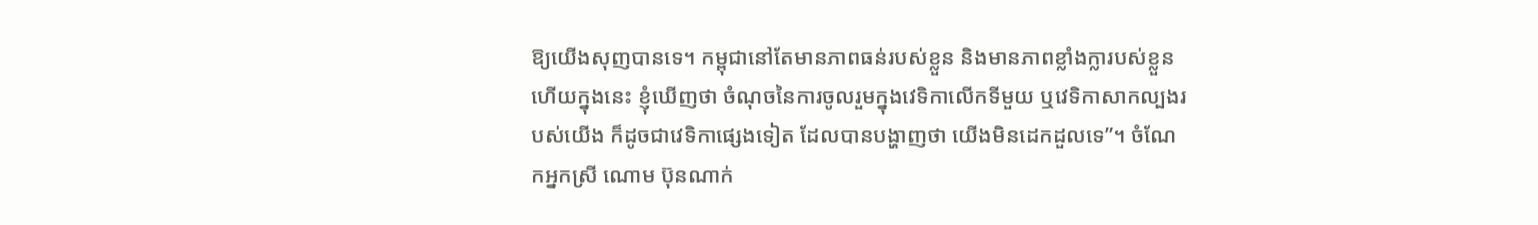ឱ្យយើងសុញបានទេ។ កម្ពុជានៅតែមានភាពធន់របស់ខ្លួន និងមានភាពខ្លាំងក្លារបស់ខ្លួន ហើយក្នុងនេះ ខ្ញុំឃើញថា ចំណុចនៃការចូលរួមក្នុងវេទិកាលើកទីមួយ ឬវេទិកាសាកល្បងរបស់យើង ក៏ដូចជាវេទិកាផ្សេងទៀត ដែលបានបង្ហាញថា យើងមិនដេកដួលទេ”។ ចំណែកអ្នកស្រី ណោម ប៊ុនណាក់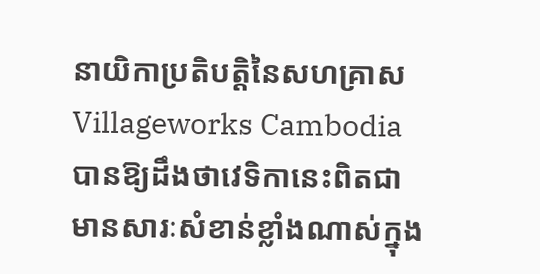នាយិកាប្រតិបត្តិនៃសហគ្រាស Villageworks Cambodia  បានឱ្យដឹងថាវេទិកានេះពិតជាមានសារៈសំខាន់ខ្លាំងណាស់ក្នុង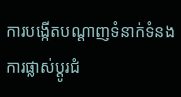ការបង្កើតបណ្តាញទំនាក់ទំនង ការផ្លាស់ប្តូរជំ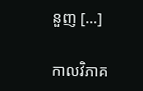នួញ […]

កាលវិភាគ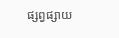ផ្សព្វផ្សាយ